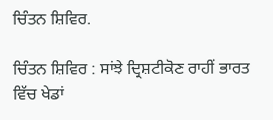ਚਿੰਤਨ ਸ਼ਿਵਿਰ.

ਚਿੰਤਨ ਸ਼ਿਵਿਰ : ਸਾਂਝੇ ਦ੍ਰਿਸ਼ਟੀਕੋਣ ਰਾਹੀਂ ਭਾਰਤ ਵਿੱਚ ਖੇਡਾਂ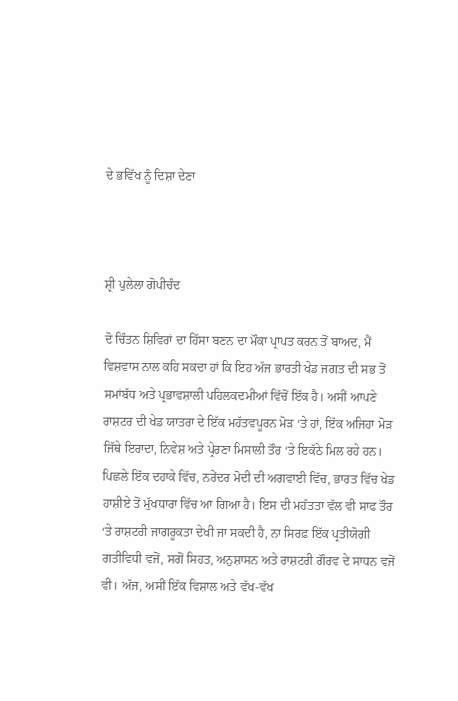ਦੇ ਭਵਿੱਖ ਨੂੰ ਦਿਸ਼ਾ ਦੇਣਾ



ਸ਼੍ਰੀ ਪੁਲੇਲਾ ਗੋਪੀਚੰਦ

ਦੋ ਚਿੰਤਨ ਸ਼ਿਵਿਰਾਂ ਦਾ ਹਿੱਸਾ ਬਣਨ ਦਾ ਮੌਕਾ ਪ੍ਰਾਪਤ ਕਰਨ ਤੋਂ ਬਾਅਦ, ਮੈਂ ਵਿਸ਼ਵਾਸ ਨਾਲ ਕਹਿ ਸਕਦਾ ਹਾਂ ਕਿ ਇਹ ਅੱਜ ਭਾਰਤੀ ਖੇਡ ਜਗਤ ਦੀ ਸਭ ਤੋਂ ਸਮਾਂਬੱਧ ਅਤੇ ਪ੍ਰਭਾਵਸ਼ਾਲੀ ਪਹਿਲਕਦਮੀਆਂ ਵਿੱਚੋਂ ਇੱਕ ਹੈ। ਅਸੀਂ ਆਪਣੇ ਰਾਸ਼ਟਰ ਦੀ ਖੇਡ ਯਾਤਰਾ ਦੇ ਇੱਕ ਮਹੱਤਵਪੂਰਨ ਮੋੜ ‘ਤੇ ਹਾਂ, ਇੱਕ ਅਜਿਹਾ ਮੋੜ ਜਿੱਥੇ ਇਰਾਦਾ, ਨਿਵੇਸ਼ ਅਤੇ ਪ੍ਰੇਰਣਾ ਮਿਸਾਲੀ ਤੌਰ ‘ਤੇ ਇਕੱਠੇ ਮਿਲ ਰਹੇ ਹਨ।
ਪਿਛਲੇ ਇੱਕ ਦਹਾਕੇ ਵਿੱਚ, ਨਰੇਂਦਰ ਮੋਦੀ ਦੀ ਅਗਵਾਈ ਵਿੱਚ, ਭਾਰਤ ਵਿੱਚ ਖੇਡ ਹਾਸ਼ੀਏ ਤੋਂ ਮੁੱਖਧਾਰਾ ਵਿੱਚ ਆ ਗਿਆ ਹੈ। ਇਸ ਦੀ ਮਹੱਤਤਾ ਵੱਲ ਵੀ ਸਾਫ ਤੌਰ ‘ਤੇ ਰਾਸ਼ਟਰੀ ਜਾਗਰੂਕਤਾ ਦੇਖੀ ਜਾ ਸਕਦੀ ਹੈ, ਨਾ ਸਿਰਫ਼ ਇੱਕ ਪ੍ਰਤੀਯੋਗੀ ਗਤੀਵਿਧੀ ਵਜੋਂ, ਸਗੋਂ ਸਿਹਤ, ਅਨੁਸ਼ਾਸਨ ਅਤੇ ਰਾਸ਼ਟਰੀ ਗੌਰਵ ਦੇ ਸਾਧਨ ਵਜੋਂ ਵੀ। ਅੱਜ, ਅਸੀਂ ਇੱਕ ਵਿਸ਼ਾਲ ਅਤੇ ਵੱਖ-ਵੱਖ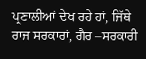ਪ੍ਰਣਾਲੀਆਂ ਦੇਖ ਰਹੇ ਹਾਂ, ਜਿੱਥੇ ਰਾਜ ਸਰਕਾਰਾਂ, ਗੈਰ –ਸਰਕਾਰੀ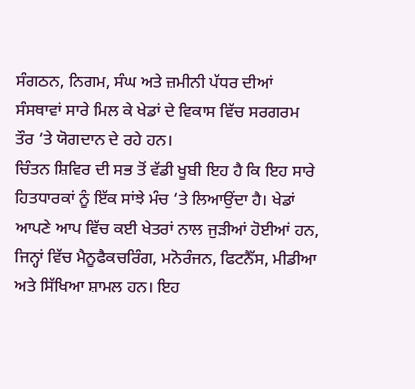ਸੰਗਠਨ, ਨਿਗਮ, ਸੰਘ ਅਤੇ ਜ਼ਮੀਨੀ ਪੱਧਰ ਦੀਆਂ ਸੰਸਥਾਵਾਂ ਸਾਰੇ ਮਿਲ ਕੇ ਖੇਡਾਂ ਦੇ ਵਿਕਾਸ ਵਿੱਚ ਸਰਗਰਮ ਤੌਰ ‘ਤੇ ਯੋਗਦਾਨ ਦੇ ਰਹੇ ਹਨ।
ਚਿੰਤਨ ਸ਼ਿਵਿਰ ਦੀ ਸਭ ਤੋਂ ਵੱਡੀ ਖੂਬੀ ਇਹ ਹੈ ਕਿ ਇਹ ਸਾਰੇ ਹਿਤਧਾਰਕਾਂ ਨੂੰ ਇੱਕ ਸਾਂਝੇ ਮੰਚ ‘ਤੇ ਲਿਆਉਂਦਾ ਹੈ। ਖੇਡਾਂ ਆਪਣੇ ਆਪ ਵਿੱਚ ਕਈ ਖੇਤਰਾਂ ਨਾਲ ਜੁੜੀਆਂ ਹੋਈਆਂ ਹਨ, ਜਿਨ੍ਹਾਂ ਵਿੱਚ ਮੈਨੂਫੈਕਚਰਿੰਗ, ਮਨੋਰੰਜਨ, ਫਿਟਨੈੱਸ, ਮੀਡੀਆ ਅਤੇ ਸਿੱਖਿਆ ਸ਼ਾਮਲ ਹਨ। ਇਹ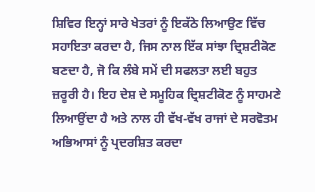ਸ਼ਿਵਿਰ ਇਨ੍ਹਾਂ ਸਾਰੇ ਖੇਤਰਾਂ ਨੂੰ ਇਕੱਠੇ ਲਿਆਉਣ ਵਿੱਚ ਸਹਾਇਤਾ ਕਰਦਾ ਹੈ, ਜਿਸ ਨਾਲ ਇੱਕ ਸਾਂਝਾ ਦ੍ਰਿਸ਼ਟੀਕੋਣ ਬਣਦਾ ਹੈ, ਜੋ ਕਿ ਲੰਬੇ ਸਮੇਂ ਦੀ ਸਫਲਤਾ ਲਈ ਬਹੁਤ ਜ਼ਰੂਰੀ ਹੈ। ਇਹ ਦੇਸ਼ ਦੇ ਸਮੂਹਿਕ ਦ੍ਰਿਸ਼ਟੀਕੋਣ ਨੂੰ ਸਾਹਮਣੇ ਲਿਆਉਂਦਾ ਹੈ ਅਤੇ ਨਾਲ ਹੀ ਵੱਖ-ਵੱਖ ਰਾਜਾਂ ਦੇ ਸਰਵੋਤਮ ਅਭਿਆਸਾਂ ਨੂੰ ਪ੍ਰਦਰਸ਼ਿਤ ਕਰਦਾ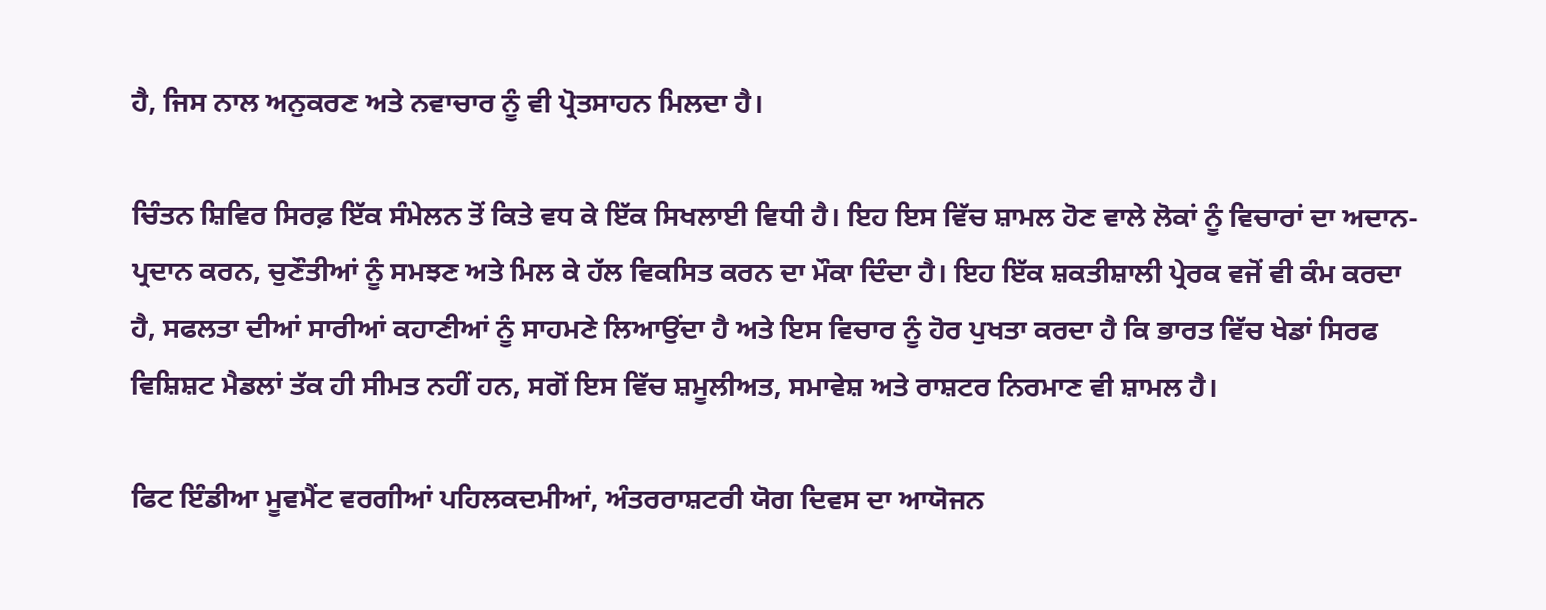ਹੈ, ਜਿਸ ਨਾਲ ਅਨੁਕਰਣ ਅਤੇ ਨਵਾਚਾਰ ਨੂੰ ਵੀ ਪ੍ਰੋਤਸਾਹਨ ਮਿਲਦਾ ਹੈ।

ਚਿੰਤਨ ਸ਼ਿਵਿਰ ਸਿਰਫ਼ ਇੱਕ ਸੰਮੇਲਨ ਤੋਂ ਕਿਤੇ ਵਧ ਕੇ ਇੱਕ ਸਿਖਲਾਈ ਵਿਧੀ ਹੈ। ਇਹ ਇਸ ਵਿੱਚ ਸ਼ਾਮਲ ਹੋਣ ਵਾਲੇ ਲੋਕਾਂ ਨੂੰ ਵਿਚਾਰਾਂ ਦਾ ਅਦਾਨ-ਪ੍ਰਦਾਨ ਕਰਨ, ਚੁਣੌਤੀਆਂ ਨੂੰ ਸਮਝਣ ਅਤੇ ਮਿਲ ਕੇ ਹੱਲ ਵਿਕਸਿਤ ਕਰਨ ਦਾ ਮੌਕਾ ਦਿੰਦਾ ਹੈ। ਇਹ ਇੱਕ ਸ਼ਕਤੀਸ਼ਾਲੀ ਪ੍ਰੇਰਕ ਵਜੋਂ ਵੀ ਕੰਮ ਕਰਦਾ ਹੈ, ਸਫਲਤਾ ਦੀਆਂ ਸਾਰੀਆਂ ਕਹਾਣੀਆਂ ਨੂੰ ਸਾਹਮਣੇ ਲਿਆਉਂਦਾ ਹੈ ਅਤੇ ਇਸ ਵਿਚਾਰ ਨੂੰ ਹੋਰ ਪੁਖਤਾ ਕਰਦਾ ਹੈ ਕਿ ਭਾਰਤ ਵਿੱਚ ਖੇਡਾਂ ਸਿਰਫ ਵਿਸ਼ਿਸ਼ਟ ਮੈਡਲਾਂ ਤੱਕ ਹੀ ਸੀਮਤ ਨਹੀਂ ਹਨ, ਸਗੋਂ ਇਸ ਵਿੱਚ ਸ਼ਮੂਲੀਅਤ, ਸਮਾਵੇਸ਼ ਅਤੇ ਰਾਸ਼ਟਰ ਨਿਰਮਾਣ ਵੀ ਸ਼ਾਮਲ ਹੈ।

ਫਿਟ ਇੰਡੀਆ ਮੂਵਮੈਂਟ ਵਰਗੀਆਂ ਪਹਿਲਕਦਮੀਆਂ, ਅੰਤਰਰਾਸ਼ਟਰੀ ਯੋਗ ਦਿਵਸ ਦਾ ਆਯੋਜਨ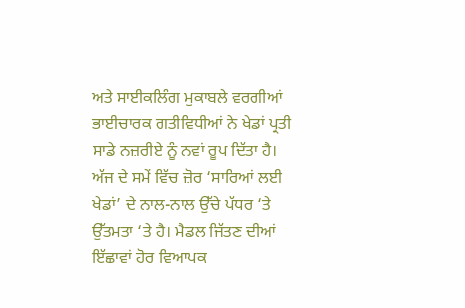ਅਤੇ ਸਾਈਕਲਿੰਗ ਮੁਕਾਬਲੇ ਵਰਗੀਆਂ ਭਾਈਚਾਰਕ ਗਤੀਵਿਧੀਆਂ ਨੇ ਖੇਡਾਂ ਪ੍ਰਤੀ ਸਾਡੇ ਨਜ਼ਰੀਏ ਨੂੰ ਨਵਾਂ ਰੂਪ ਦਿੱਤਾ ਹੈ। ਅੱਜ ਦੇ ਸਮੇਂ ਵਿੱਚ ਜ਼ੋਰ ‘ਸਾਰਿਆਂ ਲਈ ਖੇਡਾਂ’ ਦੇ ਨਾਲ-ਨਾਲ ਉੱਚੇ ਪੱਧਰ ‘ਤੇ ਉੱਤਮਤਾ ‘ਤੇ ਹੈ। ਮੈਡਲ ਜਿੱਤਣ ਦੀਆਂ ਇੱਛਾਵਾਂ ਹੋਰ ਵਿਆਪਕ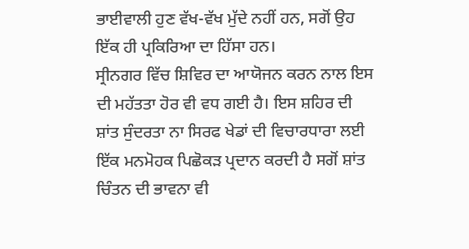ਭਾਈਵਾਲੀ ਹੁਣ ਵੱਖ-ਵੱਖ ਮੁੱਦੇ ਨਹੀਂ ਹਨ, ਸਗੋਂ ਉਹ ਇੱਕ ਹੀ ਪ੍ਰਕਿਰਿਆ ਦਾ ਹਿੱਸਾ ਹਨ।
ਸ੍ਰੀਨਗਰ ਵਿੱਚ ਸ਼ਿਵਿਰ ਦਾ ਆਯੋਜਨ ਕਰਨ ਨਾਲ ਇਸ ਦੀ ਮਹੱਤਤਾ ਹੋਰ ਵੀ ਵਧ ਗਈ ਹੈ। ਇਸ ਸ਼ਹਿਰ ਦੀ ਸ਼ਾਂਤ ਸੁੰਦਰਤਾ ਨਾ ਸਿਰਫ ਖੇਡਾਂ ਦੀ ਵਿਚਾਰਧਾਰਾ ਲਈ ਇੱਕ ਮਨਮੋਹਕ ਪਿਛੋਕੜ ਪ੍ਰਦਾਨ ਕਰਦੀ ਹੈ ਸਗੋਂ ਸ਼ਾਂਤ ਚਿੰਤਨ ਦੀ ਭਾਵਨਾ ਵੀ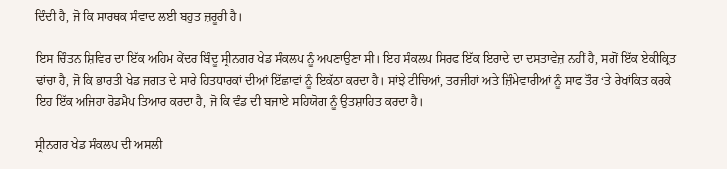ਦਿੰਦੀ ਹੈ, ਜੋ ਕਿ ਸਾਰਥਕ ਸੰਵਾਦ ਲਈ ਬਹੁਤ ਜ਼ਰੂਰੀ ਹੈ।

ਇਸ ਚਿੰਤਨ ਸ਼ਿਵਿਰ ਦਾ ਇੱਕ ਅਹਿਮ ਕੇਂਦਰ ਬਿੰਦੂ ਸ੍ਰੀਨਗਰ ਖੇਡ ਸੰਕਲਪ ਨੂੰ ਅਪਣਾਉਣਾ ਸੀ। ਇਹ ਸੰਕਲਪ ਸਿਰਫ ਇੱਕ ਇਰਾਦੇ ਦਾ ਦਸਤਾਵੇਜ਼ ਨਹੀਂ ਹੈ, ਸਗੋਂ ਇੱਕ ਏਕੀਕ੍ਰਿਤ ਢਾਂਚਾ ਹੈ, ਜੋ ਕਿ ਭਾਰਤੀ ਖੇਡ ਜਗਤ ਦੇ ਸਾਰੇ ਹਿਤਧਾਰਕਾਂ ਦੀਆਂ ਇੱਛਾਵਾਂ ਨੂੰ ਇਕੱਠਾ ਕਰਦਾ ਹੈ। ਸਾਂਝੇ ਟੀਚਿਆਂ, ਤਰਜੀਹਾਂ ਅਤੇ ਜ਼ਿੰਮੇਵਾਰੀਆਂ ਨੂੰ ਸਾਫ ਤੌਰ ‘ਤੇ ਰੇਖਾਂਕਿਤ ਕਰਕੇ ਇਹ ਇੱਕ ਅਜਿਹਾ ਰੋਡਮੈਪ ਤਿਆਰ ਕਰਦਾ ਹੈ, ਜੋ ਕਿ ਵੰਡ ਦੀ ਬਜਾਏ ਸਹਿਯੋਗ ਨੂੰ ਉਤਸ਼ਾਹਿਤ ਕਰਦਾ ਹੈ।

ਸ੍ਰੀਨਗਰ ਖੇਡ ਸੰਕਲਪ ਦੀ ਅਸਲੀ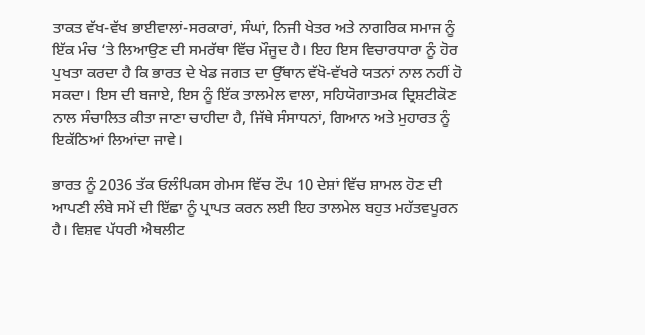ਤਾਕਤ ਵੱਖ-ਵੱਖ ਭਾਈਵਾਲਾਂ-ਸਰਕਾਰਾਂ, ਸੰਘਾਂ, ਨਿਜੀ ਖੇਤਰ ਅਤੇ ਨਾਗਰਿਕ ਸਮਾਜ ਨੂੰ ਇੱਕ ਮੰਚ ‘ਤੇ ਲਿਆਉਣ ਦੀ ਸਮਰੱਥਾ ਵਿੱਚ ਮੌਜੂਦ ਹੈ। ਇਹ ਇਸ ਵਿਚਾਰਧਾਰਾ ਨੂੰ ਹੋਰ ਪੁਖਤਾ ਕਰਦਾ ਹੈ ਕਿ ਭਾਰਤ ਦੇ ਖੇਡ ਜਗਤ ਦਾ ਉੱਥਾਨ ਵੱਖੋ-ਵੱਖਰੇ ਯਤਨਾਂ ਨਾਲ ਨਹੀਂ ਹੋ ਸਕਦਾ। ਇਸ ਦੀ ਬਜਾਏ, ਇਸ ਨੂੰ ਇੱਕ ਤਾਲਮੇਲ ਵਾਲਾ, ਸਹਿਯੋਗਾਤਮਕ ਦ੍ਰਿਸ਼ਟੀਕੋਣ ਨਾਲ ਸੰਚਾਲਿਤ ਕੀਤਾ ਜਾਣਾ ਚਾਹੀਦਾ ਹੈ, ਜਿੱਥੇ ਸੰਸਾਧਨਾਂ, ਗਿਆਨ ਅਤੇ ਮੁਹਾਰਤ ਨੂੰ ਇਕੱਠਿਆਂ ਲਿਆਂਦਾ ਜਾਵੇ।

ਭਾਰਤ ਨੂੰ 2036 ਤੱਕ ਓਲੰਪਿਕਸ ਗੇਮਸ ਵਿੱਚ ਟੌਪ 10 ਦੇਸ਼ਾਂ ਵਿੱਚ ਸ਼ਾਮਲ ਹੋਣ ਦੀ ਆਪਣੀ ਲੰਬੇ ਸਮੇਂ ਦੀ ਇੱਛਾ ਨੂੰ ਪ੍ਰਾਪਤ ਕਰਨ ਲਈ ਇਹ ਤਾਲਮੇਲ ਬਹੁਤ ਮਹੱਤਵਪੂਰਨ ਹੈ। ਵਿਸ਼ਵ ਪੱਧਰੀ ਐਥਲੀਟ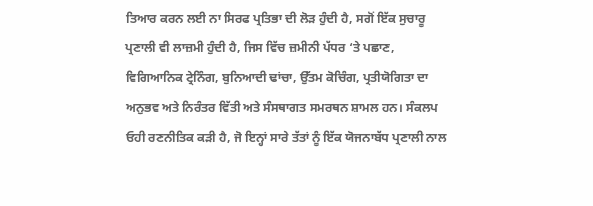ਤਿਆਰ ਕਰਨ ਲਈ ਨਾ ਸਿਰਫ ਪ੍ਰਤਿਭਾ ਦੀ ਲੋੜ ਹੁੰਦੀ ਹੈ, ਸਗੋਂ ਇੱਕ ਸੁਚਾਰੂ ਪ੍ਰਣਾਲੀ ਵੀ ਲਾਜ਼ਮੀ ਹੁੰਦੀ ਹੈ, ਜਿਸ ਵਿੱਚ ਜ਼ਮੀਨੀ ਪੱਧਰ ‘ਤੇ ਪਛਾਣ, ਵਿਗਿਆਨਿਕ ਟ੍ਰੇਨਿੰਗ, ਬੁਨਿਆਦੀ ਢਾਂਚਾ, ਉੱਤਮ ਕੋਚਿੰਗ, ਪ੍ਰਤੀਯੋਗਿਤਾ ਦਾ ਅਨੁਭਵ ਅਤੇ ਨਿਰੰਤਰ ਵਿੱਤੀ ਅਤੇ ਸੰਸਥਾਗਤ ਸਮਰਥਨ ਸ਼ਾਮਲ ਹਨ। ਸੰਕਲਪ ਓਹੀ ਰਣਨੀਤਿਕ ਕੜੀ ਹੈ, ਜੋ ਇਨ੍ਹਾਂ ਸਾਰੇ ਤੱਤਾਂ ਨੂੰ ਇੱਕ ਯੋਜਨਾਬੱਧ ਪ੍ਰਣਾਲੀ ਨਾਲ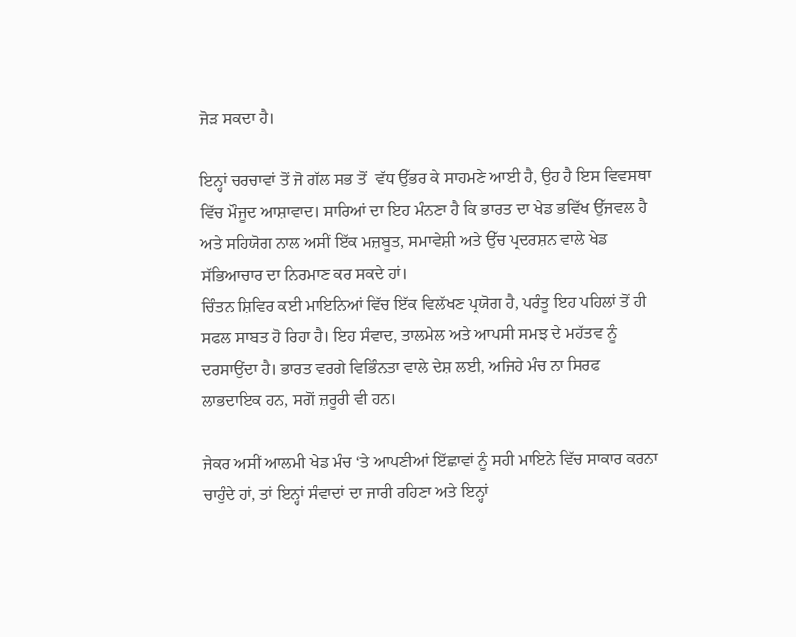ਜੋੜ ਸਕਦਾ ਹੈ।

ਇਨ੍ਹਾਂ ਚਰਚਾਵਾਂ ਤੋਂ ਜੋ ਗੱਲ ਸਭ ਤੋਂ  ਵੱਧ ਉੱਭਰ ਕੇ ਸਾਹਮਣੇ ਆਈ ਹੈ, ਉਹ ਹੈ ਇਸ ਵਿਵਸਥਾ ਵਿੱਚ ਮੌਜੂਦ ਆਸ਼ਾਵਾਦ। ਸਾਰਿਆਂ ਦਾ ਇਹ ਮੰਨਣਾ ਹੈ ਕਿ ਭਾਰਤ ਦਾ ਖੇਡ ਭਵਿੱਖ ਉੱਜਵਲ ਹੈ ਅਤੇ ਸਹਿਯੋਗ ਨਾਲ ਅਸੀਂ ਇੱਕ ਮਜ਼ਬੂਤ, ਸਮਾਵੇਸ਼ੀ ਅਤੇ ਉੱਚ ਪ੍ਰਦਰਸ਼ਨ ਵਾਲੇ ਖੇਡ ਸੱਭਿਆਚਾਰ ਦਾ ਨਿਰਮਾਣ ਕਰ ਸਕਦੇ ਹਾਂ।
ਚਿੰਤਨ ਸ਼ਿਵਿਰ ਕਈ ਮਾਇਨਿਆਂ ਵਿੱਚ ਇੱਕ ਵਿਲੱਖਣ ਪ੍ਰਯੋਗ ਹੈ, ਪਰੰਤੂ ਇਹ ਪਹਿਲਾਂ ਤੋਂ ਹੀ ਸਫਲ ਸਾਬਤ ਹੋ ਰਿਹਾ ਹੈ। ਇਹ ਸੰਵਾਦ, ਤਾਲਮੇਲ ਅਤੇ ਆਪਸੀ ਸਮਝ ਦੇ ਮਹੱਤਵ ਨੂੰ ਦਰਸਾਉਂਦਾ ਹੈ। ਭਾਰਤ ਵਰਗੇ ਵਿਭਿੰਨਤਾ ਵਾਲੇ ਦੇਸ਼ ਲਈ, ਅਜਿਹੇ ਮੰਚ ਨਾ ਸਿਰਫ ਲਾਭਦਾਇਕ ਹਨ, ਸਗੋਂ ਜ਼ਰੂਰੀ ਵੀ ਹਨ।

ਜੇਕਰ ਅਸੀਂ ਆਲਮੀ ਖੇਡ ਮੰਚ ‘ਤੇ ਆਪਣੀਆਂ ਇੱਛਾਵਾਂ ਨੂੰ ਸਹੀ ਮਾਇਨੇ ਵਿੱਚ ਸਾਕਾਰ ਕਰਨਾ ਚਾਹੁੰਦੇ ਹਾਂ, ਤਾਂ ਇਨ੍ਹਾਂ ਸੰਵਾਦਾਂ ਦਾ ਜਾਰੀ ਰਹਿਣਾ ਅਤੇ ਇਨ੍ਹਾਂ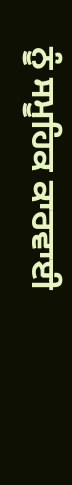ਨੂੰ ਸਮੂਹਿਕ ਕਾਰਵਾਈ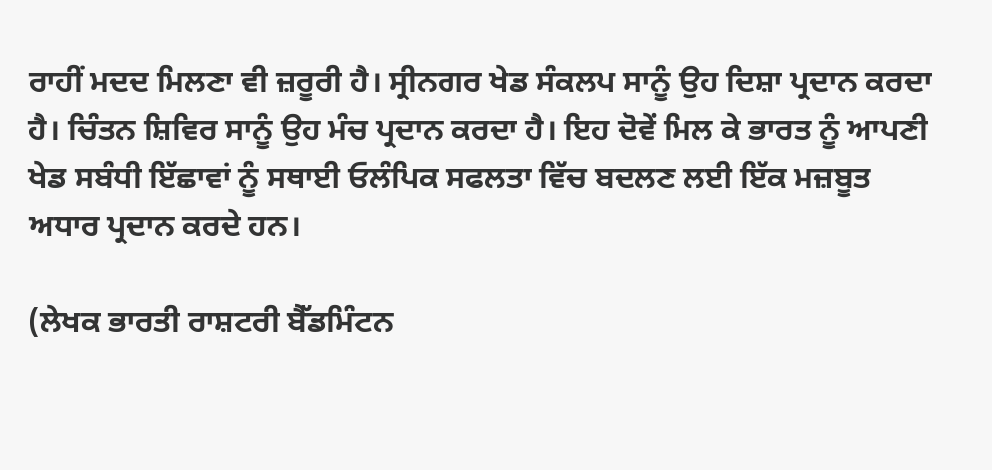ਰਾਹੀਂ ਮਦਦ ਮਿਲਣਾ ਵੀ ਜ਼ਰੂਰੀ ਹੈ। ਸ੍ਰੀਨਗਰ ਖੇਡ ਸੰਕਲਪ ਸਾਨੂੰ ਉਹ ਦਿਸ਼ਾ ਪ੍ਰਦਾਨ ਕਰਦਾ ਹੈ। ਚਿੰਤਨ ਸ਼ਿਵਿਰ ਸਾਨੂੰ ਉਹ ਮੰਚ ਪ੍ਰਦਾਨ ਕਰਦਾ ਹੈ। ਇਹ ਦੋਵੇਂ ਮਿਲ ਕੇ ਭਾਰਤ ਨੂੰ ਆਪਣੀ ਖੇਡ ਸਬੰਧੀ ਇੱਛਾਵਾਂ ਨੂੰ ਸਥਾਈ ਓਲੰਪਿਕ ਸਫਲਤਾ ਵਿੱਚ ਬਦਲਣ ਲਈ ਇੱਕ ਮਜ਼ਬੂਤ ਅਧਾਰ ਪ੍ਰਦਾਨ ਕਰਦੇ ਹਨ।

(ਲੇਖਕ ਭਾਰਤੀ ਰਾਸ਼ਟਰੀ ਬੈੱਡਮਿੰਟਨ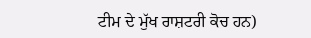ਟੀਮ ਦੇ ਮੁੱਖ ਰਾਸ਼ਟਰੀ ਕੋਚ ਹਨ)